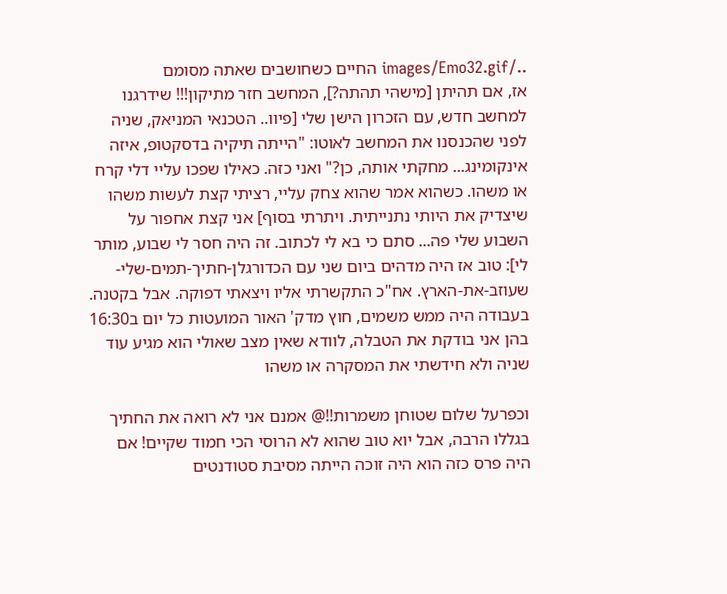../images/Emo32.gif החיים כשחושבים שאתה מסומם
אז, אם תהיתן [מישהי תהתה?], המחשב חזר מתיקון!!! שידרגנו למחשב חדש, עם הזכרון הישן שלי [פיוו.. הטכנאי המניאק, שניה לפני שהכנסנו את המחשב לאוטו: "הייתה תיקיה בדסקטופ, איזה אינקומינג... מחקתי אותה, כן?" ואני כזה. כאילו שפכו עליי דלי קרח או משהו. כשהוא אמר שהוא צחק עליי, רציתי קצת לעשות משהו שיצדיק את היותי נתנייתית. ויתרתי בסוף] אני קצת אחפור על השבוע שלי פה... סתם כי בא לי לכתוב. זה היה חסר לי שבוע, מותר לי]: טוב אז היה מדהים ביום שני עם הכדורגלן-חתיך-תמים-שלי-שעוזב-את-הארץ. אח"כ התקשרתי אליו ויצאתי דפוקה. אבל בקטנה. בעבודה היה ממש משמים, חוץ מדק' האור המועטות כל יום ב16:30 בהן אני בודקת את הטבלה, לוודא שאין מצב שאולי הוא מגיע עוד שניה ולא חידשתי את המסקרה או משהו

וכפרעל שלום שטוחן משמרות!!@ אמנם אני לא רואה את החתיך בגללו הרבה, אבל יוא טוב שהוא לא הרוסי הכי חמוד שקיים! אם היה פרס כזה הוא היה זוכה הייתה מסיבת סטודנטים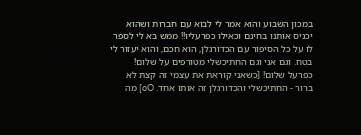במכון השבוע והוא אמר לי לבוא עם חברות ושהוא יכניס אותנו בחינם וכאילו כפרעליו!! ממש בא לי לספר לו על כל הסיפור עם הכדורגלן, הוא חכם, והוא יעזור לי בטח. וגם אני וגם החתיכשלי מטורפים על שלום! כפרעל שלום! [כשאני קוראת את עצמי זה קצת לא ברור - החתיכשלי והכדורגלן זה אותו אחד. oO] מה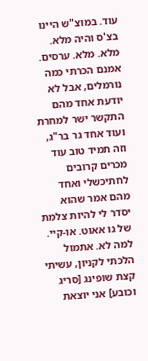עוד. במוצ"ש היינו בצ'ס והיה מלא. מלא. מלא. ערסים. אמנם הכרתי כמה נורמלים, אבל לא יודעת אחד מהם התקשר ישר למחרת ועוד אחד גר בר"ג, וזה תמיד טוב עוד מכרים קרובים לחתיכשלי ואחד מהם אמר שהוא יסדר לי להיות צלמת של גו אאוט. או-קיי. למה לא. אתמול הלכתי לקניון, עשיתי קצת שופינג [סריג וכובע] אני יוצאת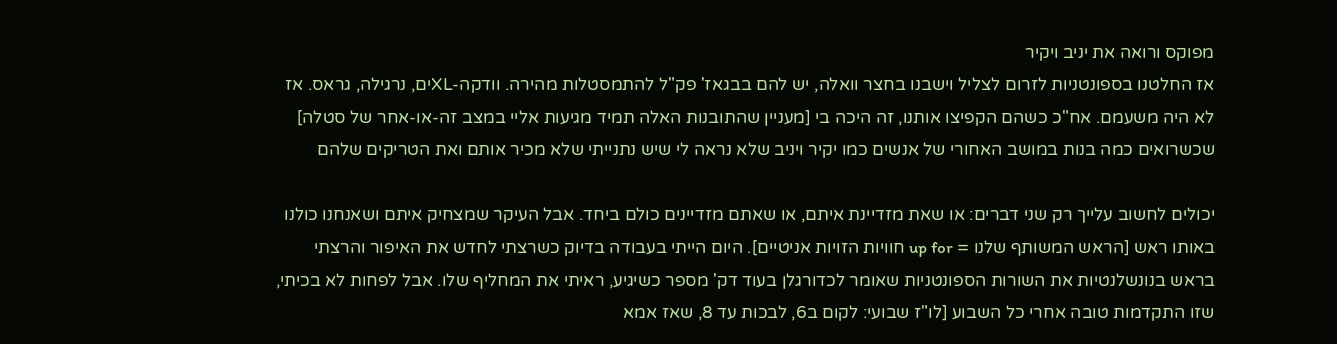מפוקס ורואה את יניב ויקיר
אז החלטנו בספונטניות לזרום לצליל וישבנו בחצר וואלה, יש להם בבגאז' פק"ל להתמסטלות מהירה. וודקה-XLים, נרגילה, גראס. אז לא היה משעמם. אח"כ כשהם הקפיצו אותנו, זה היכה בי [מעניין שהתובנות האלה תמיד מגיעות אליי במצב זה-או-אחר של סטלה] שכשרואים כמה בנות במושב האחורי של אנשים כמו יקיר ויניב שלא נראה לי שיש נתנייתי שלא מכיר אותם ואת הטריקים שלהם

יכולים לחשוב עלייך רק שני דברים: או שאת מזדיינת איתם, או שאתם מזדיינים כולם ביחד. אבל העיקר שמצחיק איתם ושאנחנו כולנו באותו ראש [הראש המשותף שלנו = up for חוויות הזויות אניטיים]. היום הייתי בעבודה בדיוק כשרצתי לחדש את האיפור והרצתי בראש בנונשלנטיות את השורות הספונטניות שאומר לכדורגלן בעוד דק' מספר כשיגיע, ראיתי את המחליף שלו. אבל לפחות לא בכיתי, שזו התקדמות טובה אחרי כל השבוע [לו"ז שבועי: לקום ב6, לבכות עד 8, שאז אמא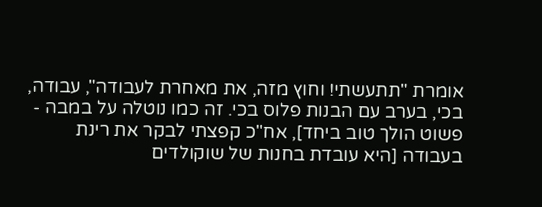אומרת "תתעשתי! וחוץ מזה, את מאחרת לעבודה", עבודה, בכי, בערב עם הבנות פלוס בכי. זה כמו נוטלה על במבה - פשוט הולך טוב ביחד], אח"כ קפצתי לבקר את רינת בעבודה [היא עובדת בחנות של שוקולדים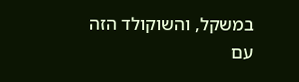במשקל, והשוקולד הזה עם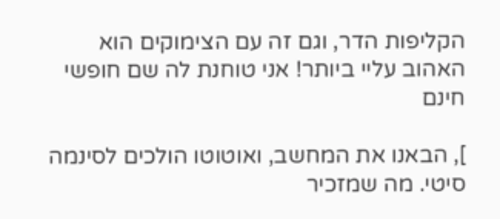הקליפות הדר, וגם זה עם הצימוקים הוא האהוב עליי ביותר! אני טוחנת לה שם חופשי חינם

], הבאנו את המחשב, ואוטוטו הולכים לסינמה סיטי. מה שמזכיר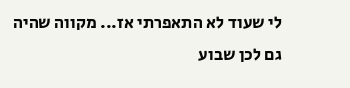לי שעוד לא התאפרתי אז... מקווה שהיה גם לכן שבוע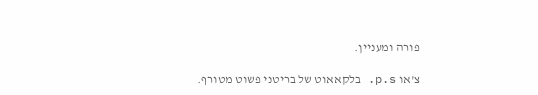פורה ומעניין.

צ'או p.s. בלקאאוט של בריטני פשוט מטורף.